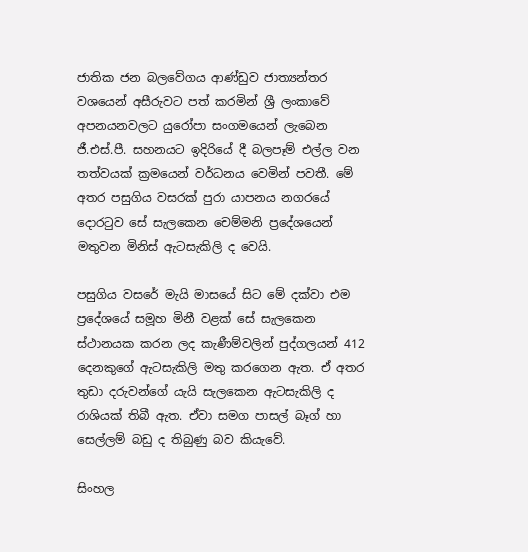ජාතික ජන බලවේගය ආණ්ඩුව ජාත්‍යන්තර වශයෙන් අසීරුවට පත් කරමින් ශ්‍රී ලංකාවේ අපනයනවලට යුරෝපා සංගමයෙන් ලැබෙන ජී.එස්.පී. සහනයට ඉදිරියේ දී බලපෑම් එල්ල වන තත්වයක් ක්‍රමයෙන් වර්ධනය වෙමින් පවතී. මේ අතර පසුගිය වසරක් පුරා යාපනය නගරයේ දොරටුව සේ සැලකෙන චෙම්මනි ප්‍රදේශයෙන් මතුවන මිනිස් ඇටසැකිලි ද වෙයි.

පසුගිය වසරේ මැයි මාසයේ සිට මේ දක්වා එම ප්‍රදේශයේ සමූහ මිනී වළක් සේ සැලකෙන ස්ථානයක කරන ලද කැණීම්වලින් පුද්ගලයන් 412 දෙනකුගේ ඇටසැකිලි මතු කරගෙන ඇත. ඒ අතර තුඩා දරුවන්ගේ යැයි සැලකෙන ඇටසැකිලි ද රාශියක් තිබී ඇත. ඒවා සමග පාසල් බෑග් හා සෙල්ලම් බඩු ද තිබුණු බව කියැවේ.

සිංහල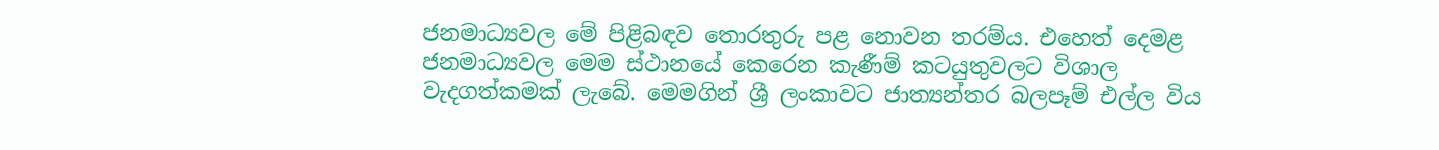ජනමාධ්‍යවල මේ පිළිබඳව තොරතුරු පළ නොවන තරම්ය. එහෙත් දෙමළ ජනමාධ්‍යවල මෙම ස්ථානයේ කෙරෙන කැණීම් කටයුතුවලට විශාල වැදගත්කමක් ලැබේ. මෙමගින් ශ්‍රී ලංකාවට ජාත්‍යන්තර බලපෑම් එල්ල විය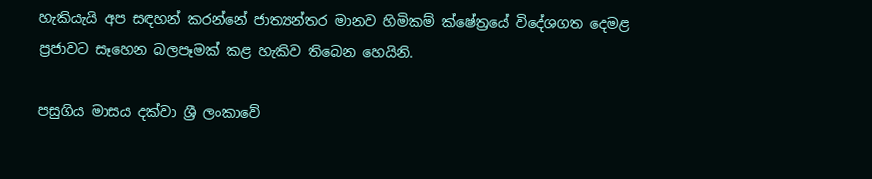හැකියැයි අප සඳහන් කරන්නේ ජාත්‍යන්තර මානව හිමිකම් ක්ෂේත්‍රයේ විදේශගත දෙමළ ප්‍රජාවට සෑහෙන බලපෑමක් කළ හැකිව තිබෙන හෙයිනි.

පසුගිය මාසය දක්වා ශ්‍රී ලංකාවේ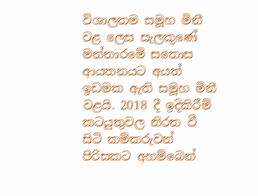විශාලතම සමූහ මිනී වළ ලෙස සැලකුණේ මන්නාරමේ සතොස ආයතනයට අයත් ඉඩමක ඇති සමූහ මිනී වළයි. 2018 දී ඉදිකිරීම් කටයුතුවල නිරත වී සිටි කම්කරුවන් පිරිසකට අහම්බෙන්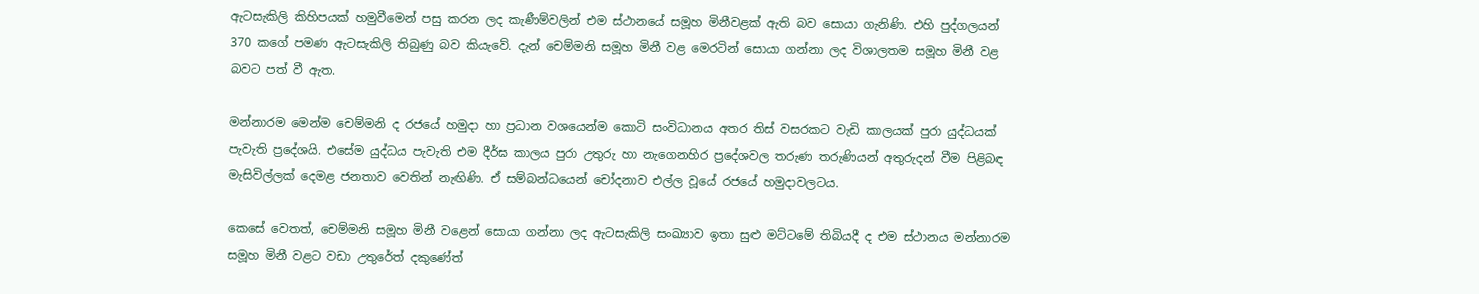ඇටසැකිලි කිහිපයක් හමුවීමෙන් පසු කරන ලද කැණීම්වලින් එම ස්ථානයේ සමූහ මිනීවළක් ඇති බව සොයා ගැනිණි. එහි පුද්ගලයන් 370 කගේ පමණ ඇටසැකිලි තිබුණු බව කියැවේ. දැන් චෙම්මනි සමූහ මිනී වළ මෙරටින් සොයා ගන්නා ලද විශාලතම සමූහ මිනී වළ බවට පත් වී ඇත.

මන්නාරම මෙන්ම චෙම්මනි ද රජයේ හමුදා හා ප්‍රධාන වශයෙන්ම කොටි සංවිධානය අතර තිස් වසරකට වැඩි කාලයක් පුරා යුද්ධයක් පැවැති ප්‍රදේශයි. එසේම යුද්ධය පැවැති එම දීර්ඝ කාලය පුරා උතුරු හා නැගෙනහිර ප්‍රදේශවල තරුණ තරුණියන් අතුරුදන් වීම පිළිබඳ මැසිවිල්ලක් දෙමළ ජනතාව වෙතින් නැඟිණි. ඒ සම්බන්ධයෙන් චෝදනාව එල්ල වූයේ රජයේ හමුදාවලටය.

කෙසේ වෙතත්, චෙම්මනි සමූහ මිනී වළෙන් සොයා ගන්නා ලද ඇටසැකිලි සංඛ්‍යාව ඉතා සුළු මට්ටමේ තිබියදී ද එම ස්ථානය මන්නාරම සමූහ මිනී වළට වඩා උතුරේත් දකුණේත්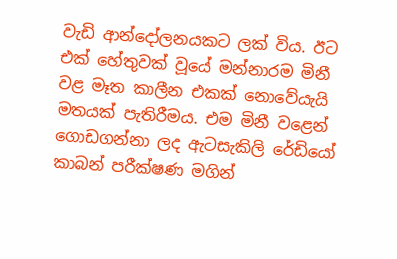වැඩි ආන්දෝලනයකට ලක් විය. ඊට එක් හේතුවක් වූයේ මන්නාරම මිනී වළ මෑත කාලීන එකක් නොවේයැයි මතයක් පැතිරීමය. එම මිනී වළෙන් ගොඩගන්නා ලද ඇටසැකිලි රේඩියෝ කාබන් පරීක්ෂණ මගින්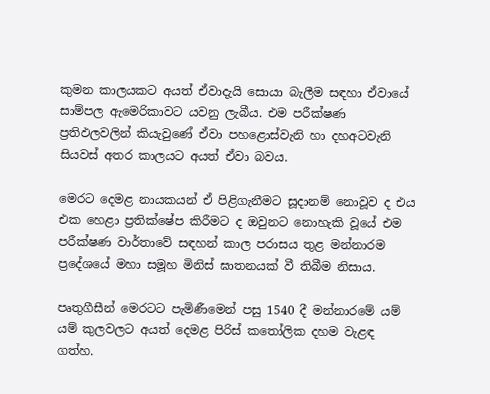කුමන කාලයකට අයත් ඒවාදැයි සොයා බැලීම සඳහා ඒවායේ සාම්පල ඇමෙරිකාවට යවනු ලැබීය. එම පරීක්ෂණ ප්‍රතිඵලවලින් කියැවුණේ ඒවා පහළොස්වැනි හා දහඅටවැනි සියවස් අතර කාලයට අයත් ඒවා බවය.

මෙරට දෙමළ නායකයන් ඒ පිළිගැනීමට සූදානම් නොවූව ද එය එක හෙළා ප්‍රතික්ෂේප කිරීමට ද ඔවුනට නොහැකි වූයේ එම පරීක්ෂණ වාර්තාවේ සඳහන් කාල පරාසය තුළ මන්නාරම ප්‍රදේශයේ මහා සමූහ මිනිස් ඝාතනයක් වී තිබීම නිසාය.

පෘතුගීසීන් මෙරටට පැමිණීමෙන් පසු 1540 දී මන්නාරමේ යම් යම් කුලවලට අයත් දෙමළ පිරිස් කතෝලික දහම වැළඳ ගත්හ.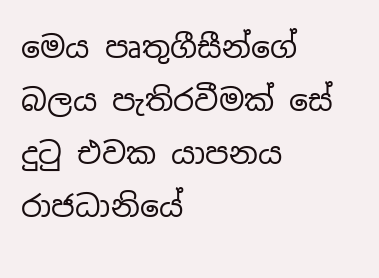මෙය පෘතුගීසීන්ගේ බලය පැතිරවීමක් සේ දුටු එවක යාපනය රාජධානියේ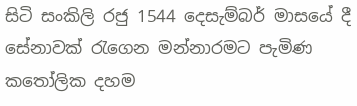සිටි සංකිලි රජු 1544 දෙසැම්බර් මාසයේ දී සේනාවක් රැගෙන මන්නාරමට පැමිණ කතෝලික දහම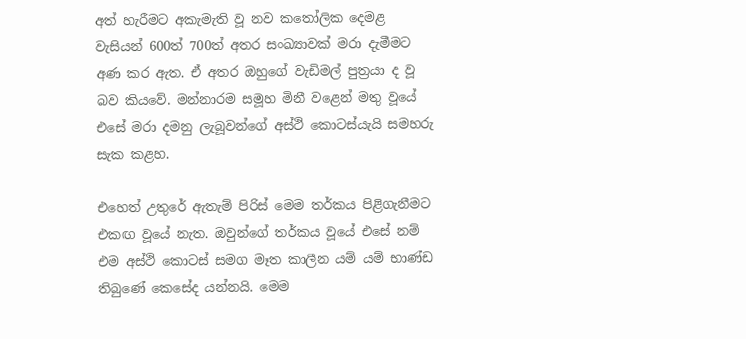අත් හැරීමට අකැමැති වූ නව කතෝලික දෙමළ වැසියන් 600ත් 700ත් අතර සංඛ්‍යාවක් මරා දැමීමට අණ කර ඇත. ඒ අතර ඔහුගේ වැඩිමල් පුත්‍රයා ද වූ බව කියවේ. මන්නාරම සමූහ මිනී වළෙන් මතු වූයේ එසේ මරා දමනු ලැබූවන්ගේ අස්ථි කොටස්යැයි සමහරු සැක කළහ.

එහෙත් උතුරේ ඇතැම් පිරිස් මෙම තර්කය පිළිගැනීමට එකඟ වූයේ නැත. ඔවුන්ගේ තර්කය වූයේ එසේ නම් එම අස්ථි කොටස් සමග මෑත කාලීන යම් යම් භාණ්ඩ තිබුණේ කෙසේද යන්නයි. මෙම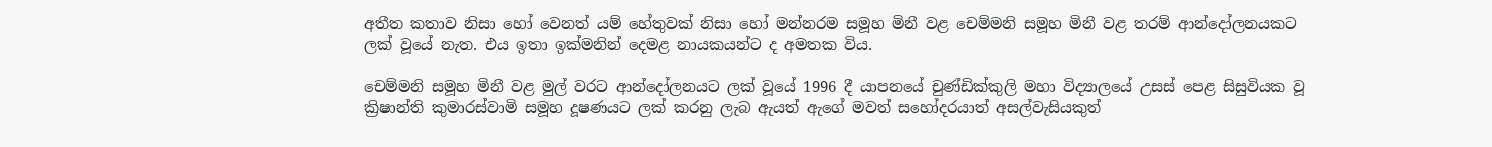අතීත කතාව නිසා හෝ වෙනත් යම් හේතුවක් නිසා හෝ මන්නරම සමූහ මිනී වළ චෙම්මනි සමූහ මිනී වළ තරම් ආන්දෝලනයකට ලක් වූයේ නැත. එය ඉතා ඉක්මනින් දෙමළ නායකයන්ට ද අමතක විය.

චෙම්මනි සමූහ මිනී වළ මුල් වරට ආන්දෝලනයට ලක් වූයේ 1996 දී යාපනයේ චුණ්ඩික්කුලි මහා විද්‍යාලයේ උසස් පෙළ සිසුවියක වූ ක්‍රිෂාන්ති කුමාරස්වාමි සමූහ දූෂණයට ලක් කරනු ලැබ ඇයත් ඇගේ මවත් සහෝදරයාත් අසල්වැසියකුත්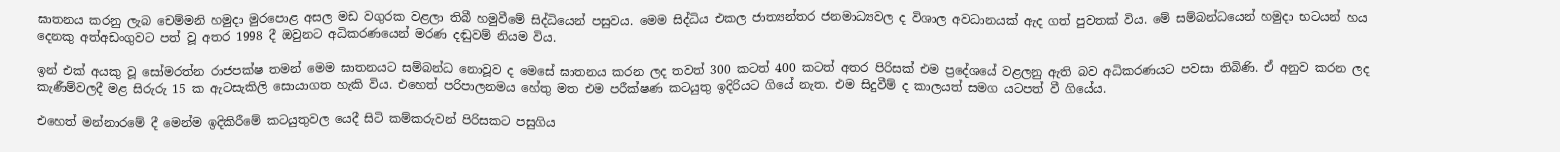ඝාතනය කරනු ලැබ චෙම්මනි හමුදා මුරපොළ අසල මඩ වගුරක වළලා තිබී හමුවීමේ සිද්ධියෙන් පසුවය. මෙම සිද්ධිය එකල ජාත්‍යන්තර ජනමාධ්‍යවල ද විශාල අවධානයක් ඇද ගත් පුවතක් විය. මේ සම්බන්ධයෙන් හමුදා භටයන් හය දෙනකු අත්අඩංගුවට පත් වූ අතර 1998 දී ඔවුනට අධිකරණයෙන් මරණ දඬුවම් නියම විය.

ඉන් එක් අයකු වූ සෝමරත්න රාජපක්ෂ තමන් මෙම ඝාතනයට සම්බන්ධ නොවූව ද මෙසේ ඝාතනය කරන ලද තවත් 300 කටත් 400 කටත් අතර පිරිසක් එම ප්‍රදේශයේ වළලනු ඇති බව අධිකරණයට පවසා තිබිණි. ඒ අනුව කරන ලද කැණීම්වලදී මළ සිරුරු 15 ක ඇටසැකිලි සොයාගත හැකි විය. එහෙත් පරිපාලනමය හේතු මත එම පරීක්ෂණ කටයුතු ඉදිරියට ගියේ නැත. එම සිදුවීම් ද කාලයත් සමග යටපත් වී ගියේය.

එහෙත් මන්නාරමේ දී මෙන්ම ඉදිකිරීමේ කටයුතුවල යෙදී සිටි කම්කරුවන් පිරිසකට පසුගිය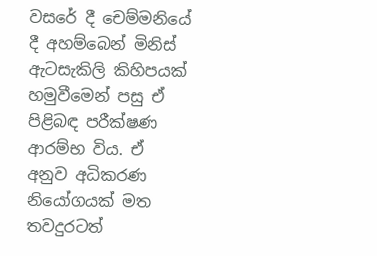වසරේ දී චෙම්මනියේ දී අහම්බෙන් මිනිස් ඇටසැකිලි කිහිපයක් හමුවීමෙන් පසු ඒ පිළිබඳ පරීක්ෂණ ආරම්භ විය. ඒ අනුව අධිකරණ නියෝගයක් මත තවදුරටත්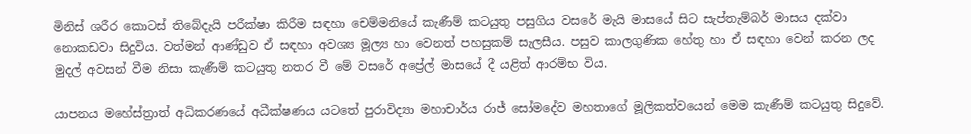මිනිස් ශරීර කොටස් තිබේදැයි පරීක්ෂා කිරීම සඳහා චෙම්මනියේ කැණීම් කටයුතු පසුගිය වසරේ මැයි මාසයේ සිට සැප්තැම්බර් මාසය දක්වා නොකඩවා සිදුවිය. වත්මන් ආණ්ඩුව ඒ සඳහා අවශ්‍ය මූල්‍ය හා වෙනත් පහසුකම් සැලසීය. පසුව කාලගුණික හේතු හා ඒ සඳහා වෙන් කරන ලද මුදල් අවසන් වීම නිසා කැණීම් කටයුතු නතර වී මේ වසරේ අප්‍රේල් මාසයේ දී යළිත් ආරම්භ විය.

යාපනය මහේස්ත්‍රාත් අධිකරණයේ අධීක්ෂණය යටතේ පුරාවිද්‍යා මහාචාර්ය රාජ් සෝමදේව මහතාගේ මූලිකත්වයෙන් මෙම කැණීම් කටයුතු සිදුවේ.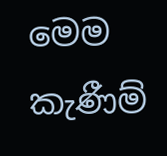මෙම කැණීම්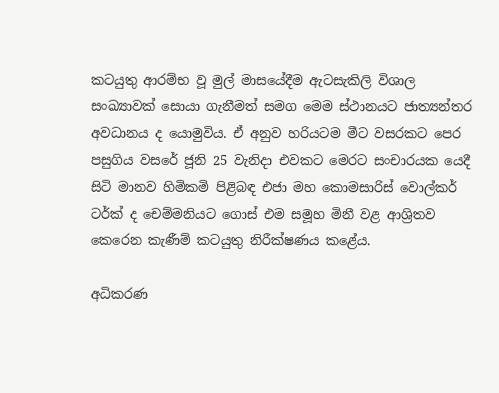කටයුතු ආරම්භ වූ මුල් මාසයේදීම ඇටසැකිලි විශාල සංඛ්‍යාවක් සොයා ගැනීමත් සමග මෙම ස්ථානයට ජාත්‍යන්තර අවධානය ද යොමුවිය. ඒ අනුව හරියටම මීට වසරකට පෙර පසුගිය වසරේ ජූනි 25 වැනිදා එවකට මෙරට සංචාරයක යෙදී සිටි මානව හිමිකමි පිළිබඳ එජා මහ කොමසාරිස් වොල්කර් ටර්ක් ද චෙම්මනියට ගොස් එම සමූහ මිනී වළ ආශ්‍රිතව කෙරෙන කැණීම් කටයුතු නිරීක්ෂණය කළේය.

අධිකරණ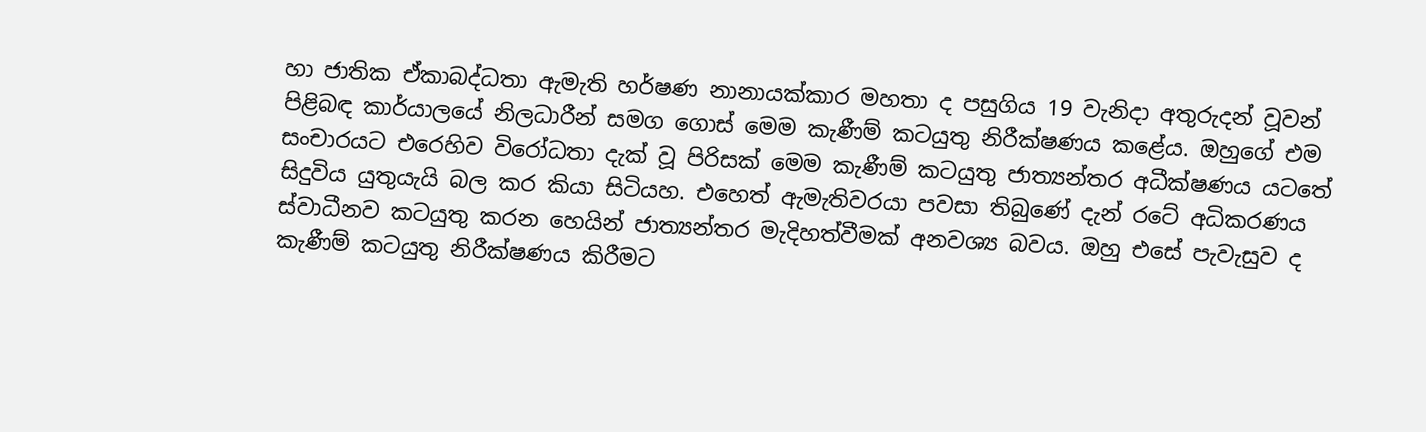හා ජාතික ඒකාබද්ධතා ඇමැති හර්ෂණ නානායක්කාර මහතා ද පසුගිය 19 වැනිදා අතුරුදන් වූවන් පිළිබඳ කාර්යාලයේ නිලධාරීන් සමග ගොස් මෙම කැණීම් කටයුතු නිරීක්ෂණය කළේය. ඔහුගේ එම සංචාරයට එරෙහිව විරෝධතා දැක් වූ පිරිසක් මෙම කැණීම් කටයුතු ජාත්‍යන්තර අධීක්ෂණය යටතේ සිදුවිය යුතුයැයි බල කර කියා සිටියහ. එහෙත් ඇමැතිවරයා පවසා තිබුණේ දැන් රටේ අධිකරණය ස්වාධීනව කටයුතු කරන හෙයින් ජාත්‍යන්තර මැදිහත්වීමක් අනවශ්‍ය බවය. ඔහු එසේ පැවැසුව ද කැණීම් කටයුතු නිරීක්ෂණය කිරීමට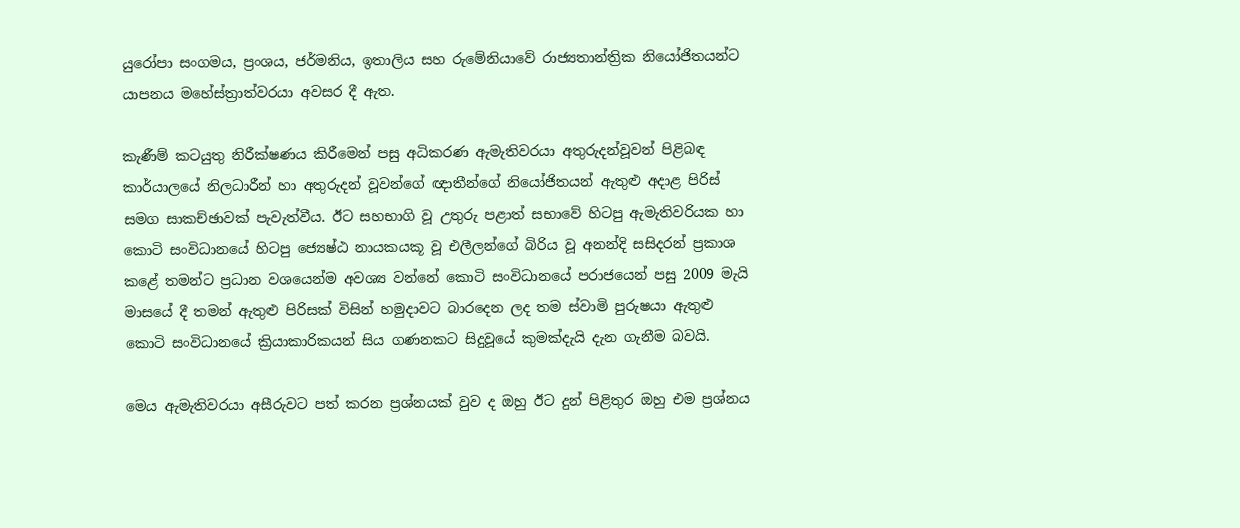යුරෝපා සංගමය, ප්‍රංශය, ජර්මනිය, ඉතාලිය සහ රුමේනියාවේ රාජ්‍යතාන්ත්‍රික නියෝජිතයන්ට යාපනය මහේස්ත්‍රාත්වරයා අවසර දී ඇත.

කැණීම් කටයුතු නිරීක්ෂණය කිරීමෙන් පසු අධිකරණ ඇමැතිවරයා අතුරුදන්වූවන් පිළිබඳ කාර්යාලයේ නිලධාරීන් හා අතුරුදන් වූවන්ගේ ඥාතීන්ගේ නියෝජිතයන් ඇතුළු අදාළ පිරිස් සමග සාකච්ඡාවක් පැවැත්වීය. ඊට සහභාගි වූ උතුරු පළාත් සභාවේ හිටපු ඇමැතිවරියක හා කොටි සංවිධානයේ හිටපු ජ්‍යෙෂ්ඨ නායකයකූ වූ එලීලන්ගේ බිරිය වූ අනන්දි සසිදරන් ප්‍රකාශ කළේ තමන්ට ප්‍රධාන වශයෙන්ම අවශ්‍ය වන්නේ කොටි සංවිධානයේ පරාජයෙන් පසු 2009 මැයි මාසයේ දී තමන් ඇතුළු පිරිසක් විසින් හමුදාවට බාරදෙන ලද තම ස්වාමි පුරුෂයා ඇතුළු කොටි සංවිධානයේ ක්‍රියාකාරිකයන් සිය ගණනකට සිදුවූයේ කුමක්දැයි දැන ගැනීම බවයි.

මෙය ඇමැතිවරයා අසීරුවට පත් කරන ප්‍රශ්නයක් වුව ද ඔහු ඊට දුන් පිළිතුර ඔහු එම ප්‍රශ්නය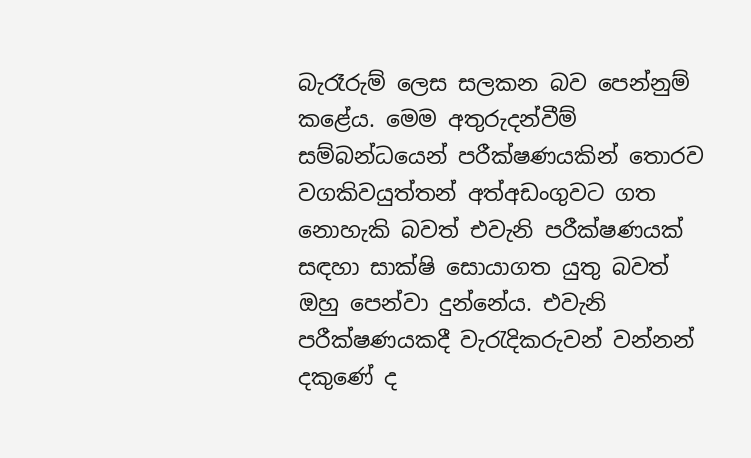බැරෑරුම් ලෙස සලකන බව පෙන්නුම් කළේය. මෙම අතුරුදන්වීම් සම්බන්ධයෙන් පරීක්ෂණයකින් තොරව වගකිවයුත්තන් අත්අඩංගුවට ගත නොහැකි බවත් එවැනි පරීක්ෂණයක් සඳහා සාක්ෂි සොයාගත යුතු බවත් ඔහු පෙන්වා දුන්නේය. එවැනි පරීක්ෂණයකදී වැරැදිකරුවන් වන්නන් දකුණේ ද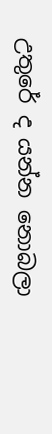උතුරේ ද යන්න නොබලා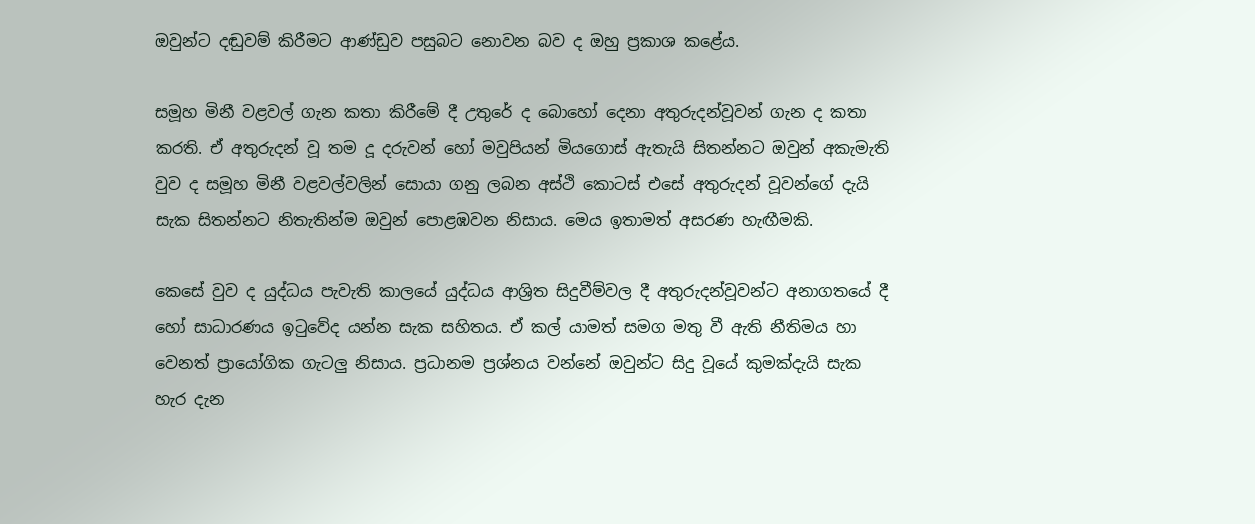ඔවුන්ට දඬුවම් කිරීමට ආණ්ඩුව පසුබට නොවන බව ද ඔහු ප්‍රකාශ කළේය.

සමූහ මිනී වළවල් ගැන කතා කිරීමේ දී උතුරේ ද බොහෝ දෙනා අතුරුදන්වූවන් ගැන ද කතා කරති. ඒ අතුරුදන් වූ තම දූ දරුවන් හෝ මවුපියන් මියගොස් ඇතැයි සිතන්නට ඔවුන් අකැමැති වුව ද සමූහ මිනී වළවල්වලින් සොයා ගනු ලබන අස්ථි කොටස් එසේ අතුරුදන් වූවන්ගේ දැයි සැක සිතන්නට නිතැතින්ම ඔවුන් පොළඹවන නිසාය. මෙය ඉතාමත් අසරණ හැඟීමකි.

කෙසේ වුව ද යුද්ධය පැවැති කාලයේ යුද්ධය ආශ්‍රිත සිදුවීම්වල දී අතුරුදන්වූවන්ට අනාගතයේ දී හෝ සාධාරණය ඉටුවේද යන්න සැක සහිතය. ඒ කල් යාමත් සමග මතු වී ඇති නීතිමය හා වෙනත් ප්‍රායෝගික ගැටලු නිසාය. ප්‍රධානම ප්‍රශ්නය වන්නේ ඔවුන්ට සිදු වූයේ කුමක්දැයි සැක හැර දැන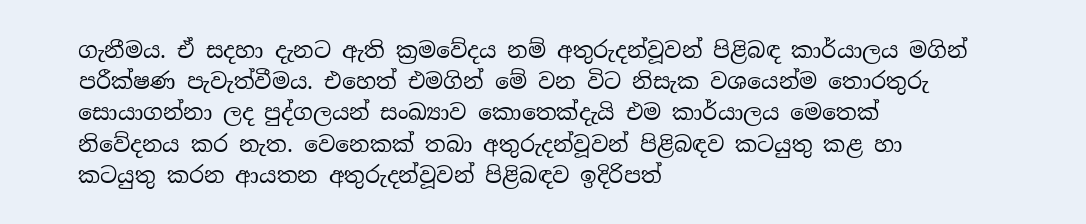ගැනීමය. ඒ සදහා දැනට ඇති ක්‍රමවේදය නම් අතුරුදන්වූවන් පිළිබඳ කාර්යාලය මගින් පරීක්ෂණ පැවැත්වීමය. එහෙත් එමගින් මේ වන විට නිසැක වශයෙන්ම තොරතුරු සොයාගන්නා ලද පුද්ගලයන් සංඛ්‍යාව කොතෙක්දැයි එම කාර්යාලය මෙතෙක් නිවේදනය කර නැත. වෙනෙකක් තබා අතුරුදන්වූවන් පිළිබඳව කටයුතු කළ හා කටයුතු කරන ආයතන අතුරුදන්වූවන් පිළිබඳව ඉදිරිපත්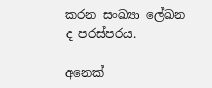කරන සංඛ්‍යා ලේඛන ද පරස්පරය.

අනෙක්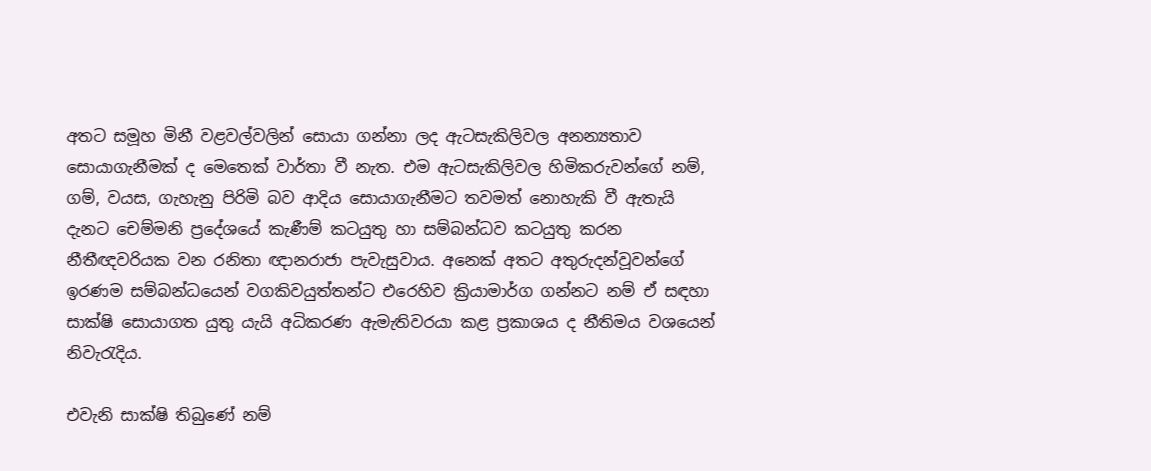අතට සමූහ මිනී වළවල්වලින් සොයා ගන්නා ලද ඇටසැකිලිවල අනන්‍යතාව සොයාගැනීමක් ද මෙතෙක් වාර්තා වී නැත. එම ඇටසැකිලිවල හිමිකරුවන්ගේ නම්, ගම්, වයස, ගැහැනු පිරිමි බව ආදිය සොයාගැනීමට තවමත් නොහැකි වී ඇතැයි දැනට චෙම්මනි ප්‍රදේශයේ කැණීම් කටයුතු හා සම්බන්ධව කටයුතු කරන නීතීඥවරියක වන රනිතා ඥානරාජා පැවැසුවාය. අනෙක් අතට අතුරුදන්වූවන්ගේ ඉරණම සම්බන්ධයෙන් වගකිවයුත්තන්ට එරෙහිව ක්‍රියාමාර්ග ගන්නට නම් ඒ සඳහා සාක්ෂි සොයාගත යුතු යැයි අධිකරණ ඇමැතිවරයා කළ ප්‍රකාශය ද නීතිමය වශයෙන් නිවැරැදිය.

එවැනි සාක්ෂි තිබුණේ නම්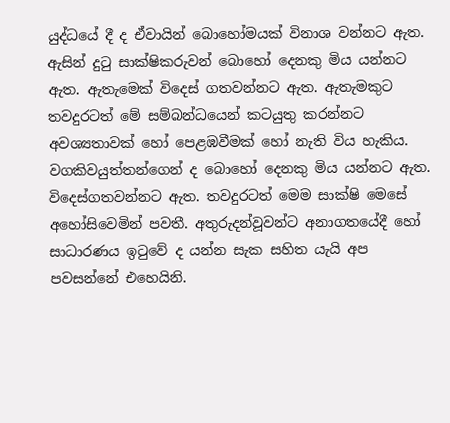යුද්ධයේ දී ද ඒවායින් බොහෝමයක් විනාශ වන්නට ඇත. ඇසින් දුටු සාක්ෂිකරුවන් බොහෝ දෙනකු මිය යන්නට ඇත. ඇතැමෙක් විදෙස් ගතවන්නට ඇත. ඇතැමකුට තවදුරටත් මේ සම්බන්ධයෙන් කටයුතු කරන්නට අවශ්‍යතාවක් හෝ පෙළඹවීමක් හෝ නැති විය හැකිය. වගකිවයුත්තන්ගෙන් ද බොහෝ දෙනකු මිය යන්නට ඇත. විදෙස්ගතවන්නට ඇත. තවදුරටත් මෙම සාක්ෂි මෙසේ අහෝසිවෙමින් පවතී. අතුරුදන්වූවන්ට අනාගතයේදී හෝ සාධාරණය ඉටුවේ ද යන්න සැක සහිත යැයි අප පවසන්නේ එහෙයිනි.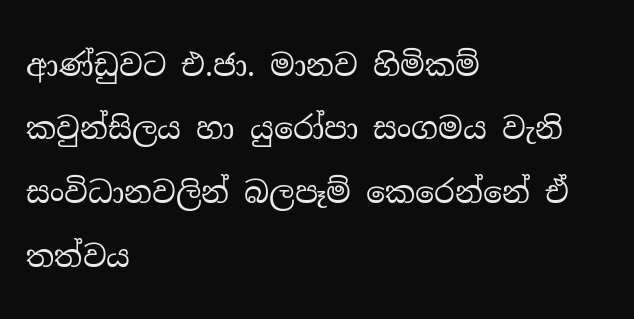ආණ්ඩුවට එ.ජා. මානව හිමිකම් කවුන්සිලය හා යුරෝපා සංගමය වැනි සංවිධානවලින් බලපෑම් කෙරෙන්නේ ඒ තත්වය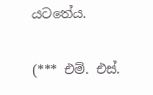යටතේය.

(*** එම්. එස්.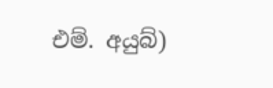එම්. අයුබ්)